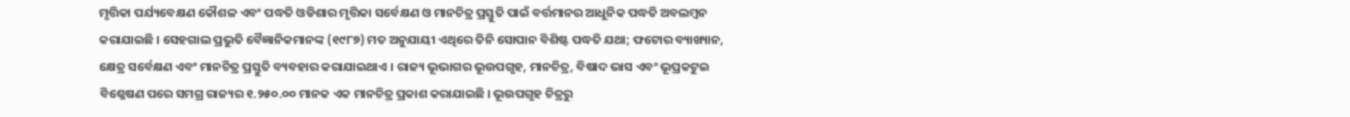ମୃତ୍ତିକା ପର୍ଯ୍ୟବେକ୍ଷଣ କୌଶଳ ଏବଂ ପଦ୍ଧତି ଓଡିଶାର ମୃତ୍ତିକା ସର୍ବେକ୍ଷଣ ଓ ମାନଚିତ୍ର ପ୍ରସ୍ତୁତି ପାଇଁ ବର୍ତ୍ତମାନର ଆଧୁନିକ ପଦ୍ଧତି ଅବଲମ୍ବନ କରାଯାଇଛି । ସେହଗାଲ ପ୍ରଭୁତି ବୈଜ୍ଞାନିକମାନଙ୍କ (୧୯୮୭) ମତ ଅନୁଯାୟୀ ଏଥିରେ ତିନି ସୋପାନ ବିଶିଷ୍ଟ ପଦ୍ଧତି ଯଥା; ଫଟୋର ବ୍ୟାଖ୍ୟାନ, କ୍ଷେତ୍ର ସର୍ବେକ୍ଷଣ ଏବଂ ମାନଚିତ୍ର ପ୍ରସ୍ତୁତି ବ୍ୟବହାର କରାଯାଇଥାଏ । ରାଜ୍ୟ ଭୂଭାଗର ଭୂଉପଗୃହ, ମାନଚିତ୍ର, ବିଷାଦ ଭାସ ଏବଂ ଭୂପ୍ରକଟୁଇ ବିଶ୍ଳେଷଣ ପରେ ସମଗ୍ର ରାଜ୍ୟର ୧.୨୫୦.୦୦ ମାନକ ଏକ ମାନଚିତ୍ର ପ୍ରକାଶ କରାଯାଇଛି । ଭୂଉପଗୃହ ଚିତ୍ରରୁ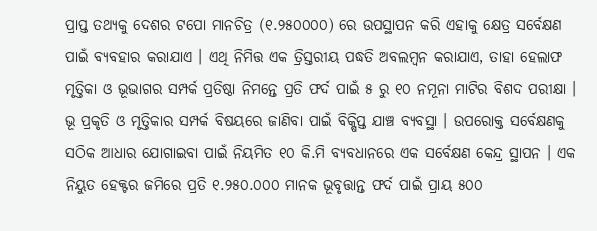ପ୍ରାପ୍ତ ତଥ୍ୟକୁ ଦେଶର ଟପୋ ମାନଚିତ୍ର (୧.୨୫୦୦୦୦) ରେ ଉପସ୍ଥାପନ କରି ଏହାକୁ କ୍ଷେତ୍ର ସର୍ବେକ୍ଷଣ ପାଇଁ ବ୍ୟବହାର କରାଯାଏ । ଏଥି ନିମିତ୍ତ ଏକ ତ୍ରିସ୍ତରୀୟ ପଦ୍ଧତି ଅବଲମ୍ବନ କରାଯାଏ, ତାହା ହେଲାଫ ମୃତ୍ତିକା ଓ ଭୂଭାଗର ସମ୍ପର୍କ ପ୍ରତିଷ୍ଠା ନିମନ୍ତେ ପ୍ରତି ଫର୍ଦ ପାଇଁ ୫ ରୁ ୧୦ ନମୂନା ମାଟିର ବିଶଦ ପରୀକ୍ଷା । ଭୂ ପ୍ରକୃତି ଓ ମୃତ୍ତିକାର ସମ୍ପର୍କ ବିଷୟରେ ଜାଣିବା ପାଇଁ ବିକ୍ଷିପ୍ତ ଯାଞ୍ଚ ବ୍ୟବସ୍ଥା । ଉପରୋକ୍ତ ସର୍ବେକ୍ଷଣକୁ ସଠିକ ଆଧାର ଯୋଗାଇବା ପାଇଁ ନିୟମିତ ୧୦ କି.ମି ବ୍ୟବଧାନରେ ଏକ ସର୍ବେକ୍ଷଣ କେନ୍ଦ୍ର ସ୍ଥାପନ । ଏକ ନିୟୁତ ହେକ୍ଟର ଜମିରେ ପ୍ରତି ୧.୨୫୦.୦୦୦ ମାନକ ଭୂବୃତ୍ତାନ୍ତ ଫର୍ଦ ପାଇଁ ପ୍ରାୟ ୫୦୦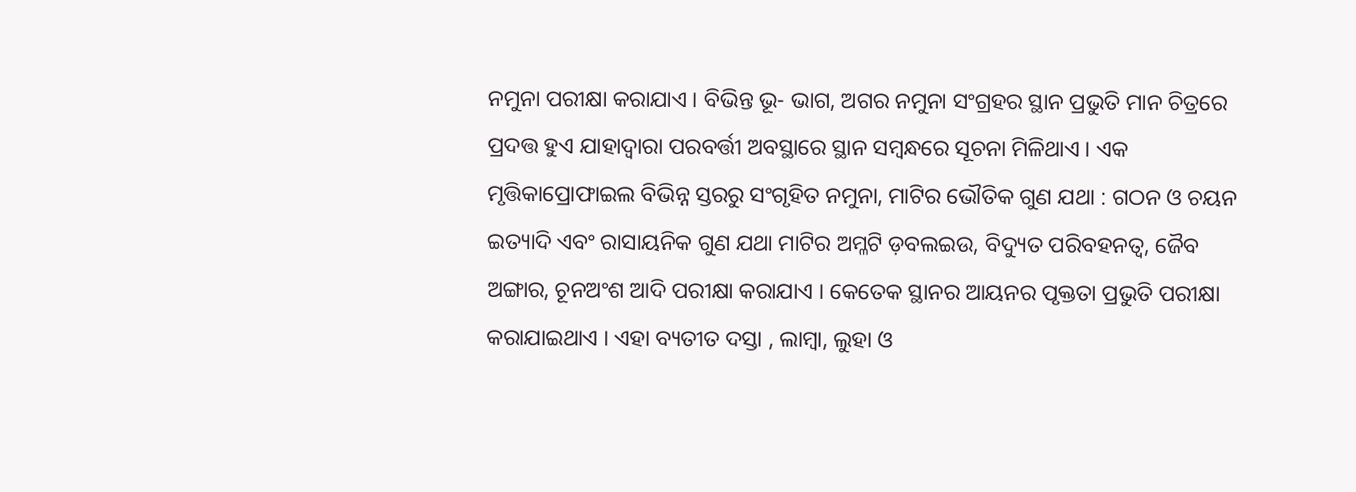ନମୁନା ପରୀକ୍ଷା କରାଯାଏ । ବିଭିନ୍ତ ଭୂ- ଭାଗ, ଅଗର ନମୁନା ସଂଗ୍ରହର ସ୍ଥାନ ପ୍ରଭୁତି ମାନ ଚିତ୍ରରେ ପ୍ରଦତ୍ତ ହୁଏ ଯାହାଦ୍ଵାରା ପରବର୍ତ୍ତୀ ଅବସ୍ଥାରେ ସ୍ଥାନ ସମ୍ବନ୍ଧରେ ସୂଚନା ମିଳିଥାଏ । ଏକ ମୃତ୍ତିକାପ୍ରୋଫାଇଲ ବିଭିନ୍ନ ସ୍ତରରୁ ସଂଗୃହିତ ନମୁନା, ମାଟିର ଭୌତିକ ଗୁଣ ଯଥା : ଗଠନ ଓ ଚୟନ ଇତ୍ୟାଦି ଏବଂ ରାସାୟନିକ ଗୁଣ ଯଥା ମାଟିର ଅମ୍ଳଟି ଡ଼ବଲଇଉ, ବିଦ୍ୟୁତ ପରିବହନତ୍ଵ, ଜୈବ ଅଙ୍ଗାର, ଚୂନଅଂଶ ଆଦି ପରୀକ୍ଷା କରାଯାଏ । କେତେକ ସ୍ଥାନର ଆୟନର ପୃକ୍ତତା ପ୍ରଭୁତି ପରୀକ୍ଷା କରାଯାଇଥାଏ । ଏହା ବ୍ୟତୀତ ଦସ୍ତା , ଲାମ୍ବା, ଲୁହା ଓ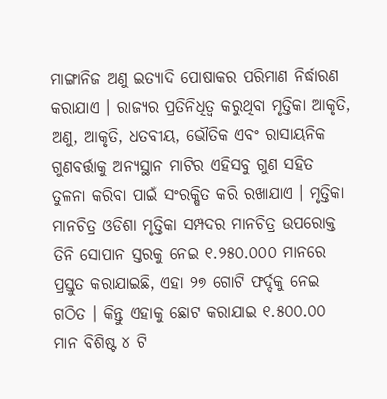ମାଙ୍ଗାନିଜ ଅଣୁ ଇତ୍ୟାଦି ପୋଷାକର ପରିମାଣ ନିର୍ଦ୍ଧାରଣ କରାଯାଏ । ରାଜ୍ୟର ପ୍ରତିନିଧିତ୍ଵ କରୁଥିବା ମୃତ୍ତିକା ଆକୃତି, ଅଣୁ, ଆକୃତି, ଧତବୀୟ, ଭୌତିକ ଏବଂ ରାସାୟନିକ ଗୁଣବର୍ତ୍ତାକୁ ଅନ୍ୟସ୍ଥାନ ମାଟିର ଏହିସବୁ ଗୁଣ ସହିତ ତୁଳନା କରିବା ପାଇଁ ସଂରକ୍ଷିତ କରି ରଖାଯାଏ । ମୃତ୍ତିକା ମାନଚିତ୍ର ଓଡିଶା ମୃତ୍ତିକା ସମ୍ପଦର ମାନଚିତ୍ର ଉପରୋକ୍ତ ତିନି ସୋପାନ ସ୍ତରକୁ ନେଇ ୧.୨୫୦.୦୦୦ ମାନରେ ପ୍ରସ୍ତୁତ କରାଯାଇଛି, ଏହା ୨୭ ଗୋଟି ଫର୍ଦ୍ଦକୁ ନେଇ ଗଠିତ । କିନ୍ତୁ ଏହାକୁ ଛୋଟ କରାଯାଇ ୧.୫୦୦.୦୦ ମାନ ବିଶିଷ୍ଟ ୪ ଟି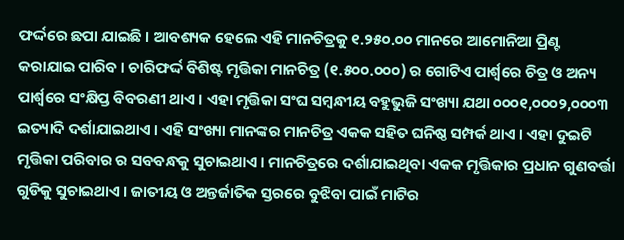ଫର୍ଦ୍ଦରେ ଛପା ଯାଇଛି । ଆବଶ୍ୟକ ହେଲେ ଏହି ମାନଚିତ୍ରକୁ ୧.୨୫୦.୦୦ ମାନରେ ଆମୋନିଆ ପ୍ରିଣ୍ଟ କରାଯାଇ ପାରିବ । ଚାରିଫର୍ଦ୍ଦ ବିଶିଷ୍ଟ ମୃତ୍ତିକା ମାନଚିତ୍ର (୧.୫୦୦.୦୦୦) ର ଗୋଟିଏ ପାର୍ଶ୍ଵରେ ଚିତ୍ର ଓ ଅନ୍ୟ ପାର୍ଶ୍ଵରେ ସଂକ୍ଷିପ୍ତ ବିବରଣୀ ଥାଏ । ଏହା ମୃତ୍ତିକା ସଂଘ ସମ୍ବନ୍ଧୀୟ ବହୁଭୁଜି ସଂଖ୍ୟା ଯଥା ୦୦୦୧,୦୦୦୨,୦୦୦୩ ଇତ୍ୟାଦି ଦର୍ଶାଯାଇଥାଏ । ଏହି ସଂଖ୍ୟା ମାନଙ୍କର ମାନଚିତ୍ର ଏକକ ସହିତ ଘନିଷ୍ଠ ସମ୍ପର୍କ ଥାଏ । ଏହା ଦୁଇଟି ମୃତ୍ତିକା ପରିବାର ର ସବବନ୍ଧକୁ ସୁଚାଇଥାଏ । ମାନଚିତ୍ରରେ ଦର୍ଶାଯାଇଥିବା ଏକକ ମୃତ୍ତିକାର ପ୍ରଧାନ ଗୁଣବର୍ତ୍ତା ଗୁଡିକୁ ସୁଚାଇଥାଏ । ଜାତୀୟ ଓ ଅନ୍ତର୍ଜାତିକ ସ୍ତରରେ ବୁଝିବା ପାଇଁ ମାଟିର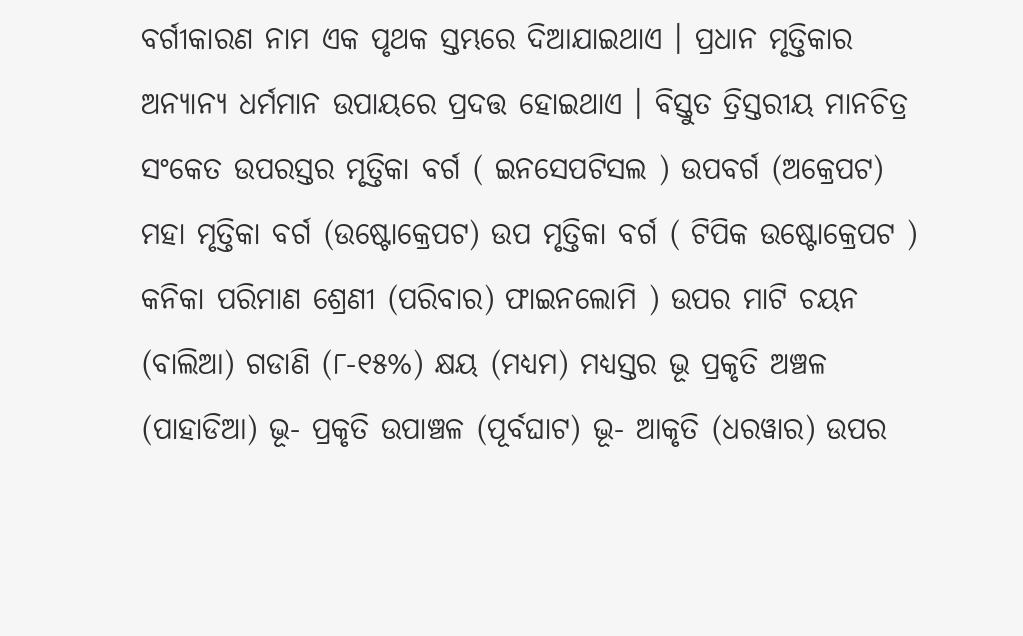ବର୍ଗୀକାରଣ ନାମ ଏକ ପୃଥକ ସ୍ତମ୍ଭରେ ଦିଆଯାଇଥାଏ । ପ୍ରଧାନ ମୃତ୍ତିକାର ଅନ୍ୟାନ୍ୟ ଧର୍ମମାନ ଉପାୟରେ ପ୍ରଦତ୍ତ ହୋଇଥାଏ । ବିସ୍ତୁତ ତ୍ରିସ୍ତରୀୟ ମାନଚିତ୍ର ସଂକେତ ଉପରସ୍ତର ମୃତ୍ତିକା ବର୍ଗ ( ଇନସେପଟିସଲ ) ଉପବର୍ଗ (ଅକ୍ରେପଟ) ମହା ମୃତ୍ତିକା ବର୍ଗ (ଉଷ୍ଟୋକ୍ରେପଟ) ଉପ ମୃତ୍ତିକା ବର୍ଗ ( ଟିପିକ ଉଷ୍ଟୋକ୍ରେପଟ ) କନିକା ପରିମାଣ ଶ୍ରେଣୀ (ପରିବାର) ଫାଇନଲୋମି ) ଉପର ମାଟି ଚୟନ (ବାଲିଆ) ଗଡାଣି (୮-୧୫%) କ୍ଷୟ (ମଧ୍ୟମ) ମଧ୍ୟସ୍ତର ଭୂ ପ୍ରକୃତି ଅଞ୍ଚଳ (ପାହାଡିଆ) ଭୂ- ପ୍ରକୃତି ଉପାଞ୍ଚଳ (ପୂର୍ବଘାଟ) ଭୂ- ଆକୃତି (ଧରୱାର) ଉପର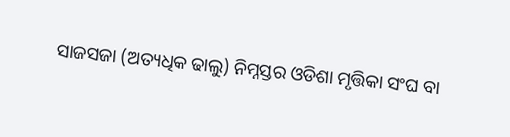ସାଜସଜା (ଅତ୍ୟଧିକ ଢାଲୁ) ନିମ୍ନସ୍ତର ଓଡିଶା ମୃତ୍ତିକା ସଂଘ ବା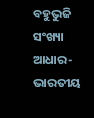ବହୁଭୁଜି ସଂଖ୍ୟା ଆଧାର- ଭାରତୀୟ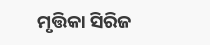ମୃତ୍ତିକା ସିରିଜ